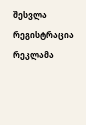შესვლა
რეგისტრაცია
რეკლამა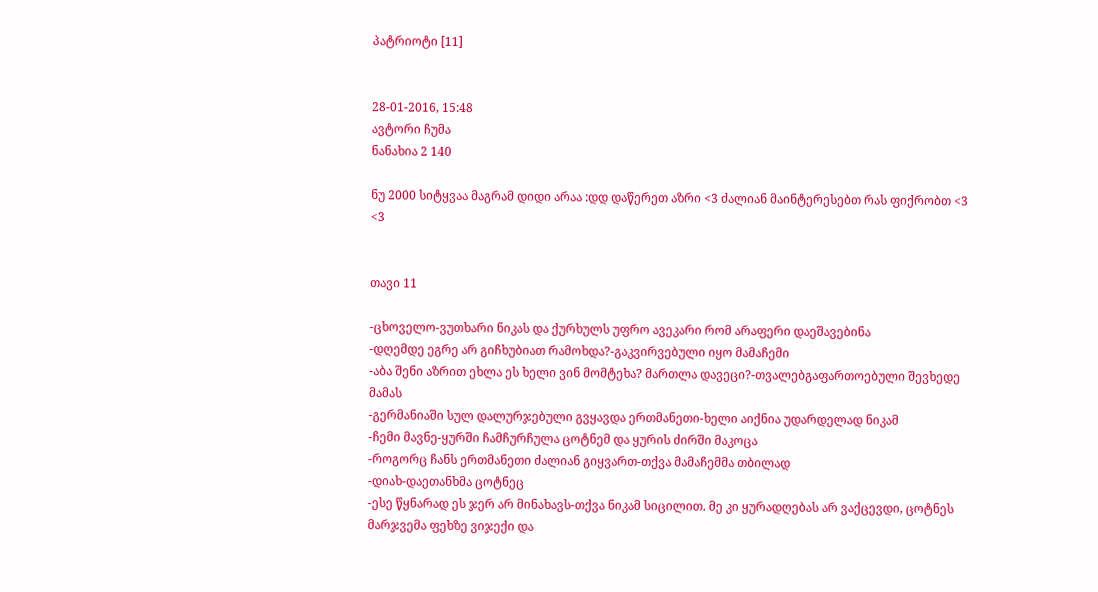პატრიოტი [11]


28-01-2016, 15:48
ავტორი ჩუმა
ნანახია 2 140

ნუ 2000 სიტყვაა მაგრამ დიდი არაა :დდ დაწერეთ აზრი <3 ძალიან მაინტერესებთ რას ფიქრობთ <3 <3


თავი 11

-ცხოველო-ვუთხარი ნიკას და ქურხულს უფრო ავეკარი რომ არაფერი დაეშავებინა
-დღემდე ეგრე არ გიჩხუბიათ რამოხდა?-გაკვირვებული იყო მამაჩემი
-აბა შენი აზრით ეხლა ეს ხელი ვინ მომტეხა? მართლა დავეცი?-თვალებგაფართოებული შევხედე მამას
-გერმანიაში სულ დალურჯებული გვყავდა ერთმანეთი-ხელი აიქნია უდარდელად ნიკამ
-ჩემი მავნე-ყურში ჩამჩურჩულა ცოტნემ და ყურის ძირში მაკოცა
-როგორც ჩანს ერთმანეთი ძალიან გიყვართ-თქვა მამაჩემმა თბილად
-დიახ-დაეთანხმა ცოტნეც
-ესე წყნარად ეს ჯერ არ მინახავს-თქვა ნიკამ სიცილით. მე კი ყურადღებას არ ვაქცევდი, ცოტნეს მარჯვემა ფეხზე ვიჯექი და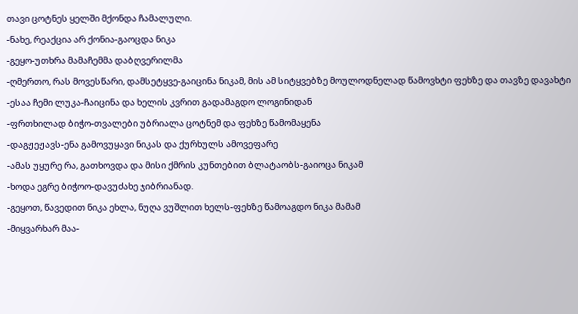თავი ცოტნეს ყელში მქონდა ჩამალული.
-ნახე, რეაქცია არ ქონია-გაოცდა ნიკა
-გეყო-უთხრა მამაჩემმა დაბღვერილმა
-ღმერთო, რას მოვესწარი, დამსეტყვე-გაიცინა ნიკამ, მის ამ სიტყვებზე მოულოდნელად წამოვხტი ფეხზე და თავზე დავახტი
-ესაა ჩემი ლუკა-ჩაიცინა და ხელის კვრით გადამაგდო ლოგინიდან
-ფრთხილად ბიჭო-თვალები უბრიალა ცოტნემ და ფეხზე წამომაყენა
-დაგჟეჟავს-ენა გამოვუყავი ნიკას და ქურხულს ამოვეფარე
-ამას უყურე რა, გათხოვდა და მისი ქმრის კუნთებით ბლატაობს-გაიოცა ნიკამ
-ხოდა ეგრე ბიჭოო-დავუძახე ჯიბრიანად.
-გეყოთ, წავედით ნიკა ეხლა, ნუღა ვუშლით ხელს-ფეხზე წამოაგდო ნიკა მამამ
-მიყვარხარ მაა-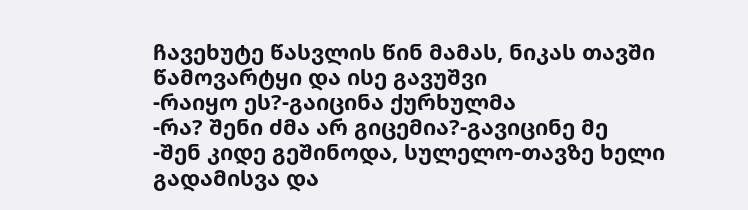ჩავეხუტე წასვლის წინ მამას, ნიკას თავში წამოვარტყი და ისე გავუშვი
-რაიყო ეს?-გაიცინა ქურხულმა
-რა? შენი ძმა არ გიცემია?-გავიცინე მე
-შენ კიდე გეშინოდა, სულელო-თავზე ხელი გადამისვა და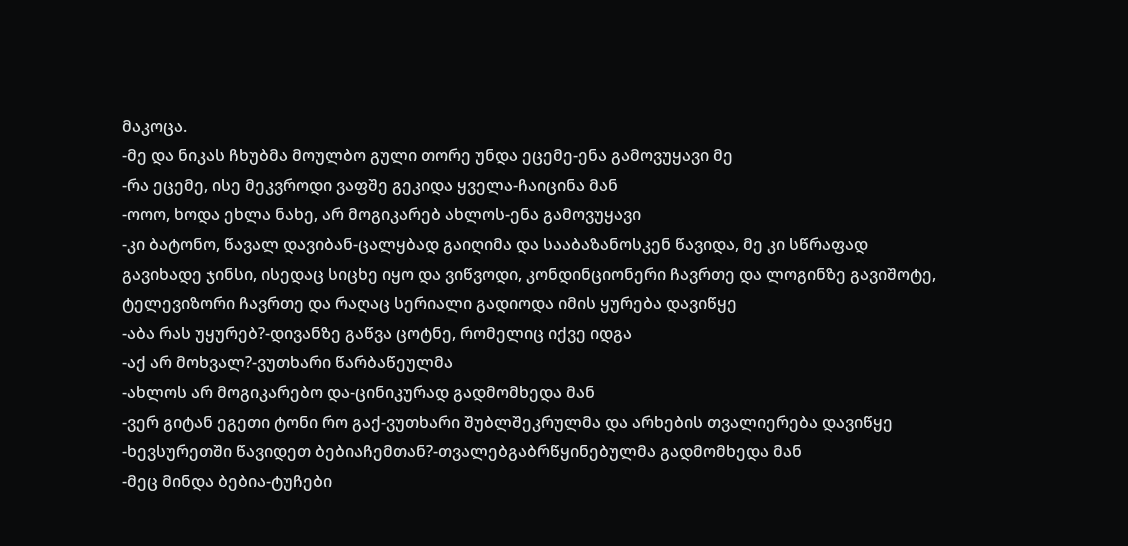მაკოცა.
-მე და ნიკას ჩხუბმა მოულბო გული თორე უნდა ეცემე-ენა გამოვუყავი მე
-რა ეცემე, ისე მეკვროდი ვაფშე გეკიდა ყველა-ჩაიცინა მან
-ოოო, ხოდა ეხლა ნახე, არ მოგიკარებ ახლოს-ენა გამოვუყავი
-კი ბატონო, წავალ დავიბან-ცალყბად გაიღიმა და სააბაზანოსკენ წავიდა, მე კი სწრაფად გავიხადე ჯინსი, ისედაც სიცხე იყო და ვიწვოდი, კონდინციონერი ჩავრთე და ლოგინზე გავიშოტე, ტელევიზორი ჩავრთე და რაღაც სერიალი გადიოდა იმის ყურება დავიწყე
-აბა რას უყურებ?-დივანზე გაწვა ცოტნე, რომელიც იქვე იდგა
-აქ არ მოხვალ?-ვუთხარი წარბაწეულმა
-ახლოს არ მოგიკარებო და-ცინიკურად გადმომხედა მან
-ვერ გიტან ეგეთი ტონი რო გაქ-ვუთხარი შუბლშეკრულმა და არხების თვალიერება დავიწყე
-ხევსურეთში წავიდეთ ბებიაჩემთან?-თვალებგაბრწყინებულმა გადმომხედა მან
-მეც მინდა ბებია-ტუჩები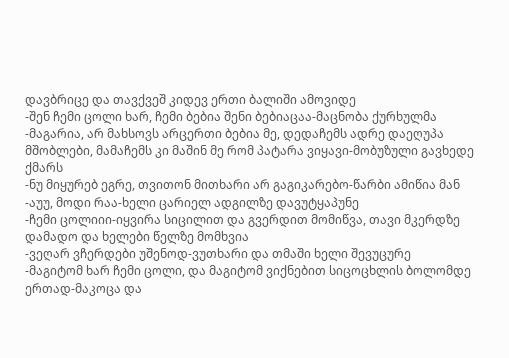დავბრიცე და თავქვეშ კიდევ ერთი ბალიში ამოვიდე
-შენ ჩემი ცოლი ხარ, ჩემი ბებია შენი ბებიაცაა-მაცნობა ქურხულმა
-მაგარია, არ მახსოვს არცერთი ბებია მე, დედაჩემს ადრე დაეღუპა მშობლები, მამაჩემს კი მაშინ მე რომ პატარა ვიყავი-მობუზული გავხედე ქმარს
-ნუ მიყურებ ეგრე, თვითონ მითხარი არ გაგიკარებო-წარბი ამიწია მან
-აუუ, მოდი რაა-ხელი ცარიელ ადგილზე დავუტყაპუნე
-ჩემი ცოლიიი-იყვირა სიცილით და გვერდით მომიწვა, თავი მკერდზე დამადო და ხელები წელზე მომხვია
-ვეღარ ვჩერდები უშენოდ-ვუთხარი და თმაში ხელი შევუცურე
-მაგიტომ ხარ ჩემი ცოლი, და მაგიტომ ვიქნებით სიცოცხლის ბოლომდე ერთად-მაკოცა და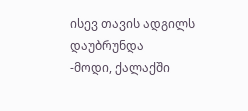ისევ თავის ადგილს დაუბრუნდა
-მოდი, ქალაქში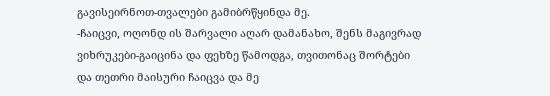გავისეირნოთ-თვალები გამიბრწყინდა მე.
-ჩაიცვი, ოღონდ ის შარვალი აღარ დამანახო, შენს მაგივრად ვიხრუკები-გაიცინა და ფეხზე წამოდგა, თვითონაც შორტები და თეთრი მაისური ჩაიცვა და მე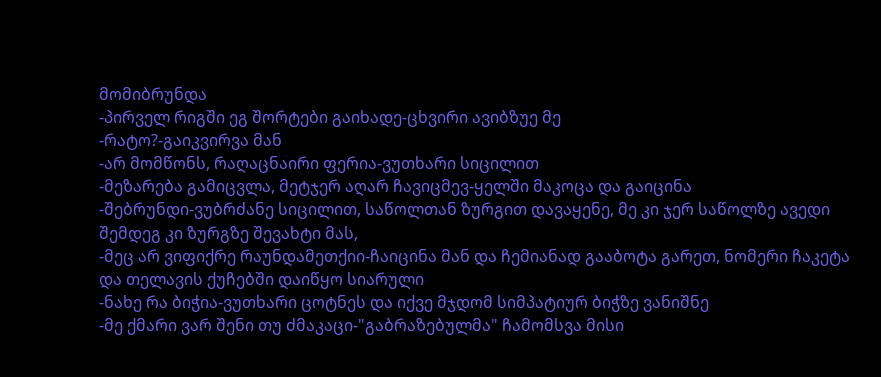მომიბრუნდა
-პირველ რიგში ეგ შორტები გაიხადე-ცხვირი ავიბზუე მე
-რატო?-გაიკვირვა მან
-არ მომწონს, რაღაცნაირი ფერია-ვუთხარი სიცილით
-მეზარება გამიცვლა, მეტჯერ აღარ ჩავიცმევ-ყელში მაკოცა და გაიცინა
-შებრუნდი-ვუბრძანე სიცილით, საწოლთან ზურგით დავაყენე, მე კი ჯერ საწოლზე ავედი შემდეგ კი ზურგზე შევახტი მას,
-მეც არ ვიფიქრე რაუნდამეთქიი-ჩაიცინა მან და ჩემიანად გააბოტა გარეთ, ნომერი ჩაკეტა და თელავის ქუჩებში დაიწყო სიარული
-ნახე რა ბიჭია-ვუთხარი ცოტნეს და იქვე მჯდომ სიმპატიურ ბიჭზე ვანიშნე
-მე ქმარი ვარ შენი თუ ძმაკაცი-"გაბრაზებულმა" ჩამომსვა მისი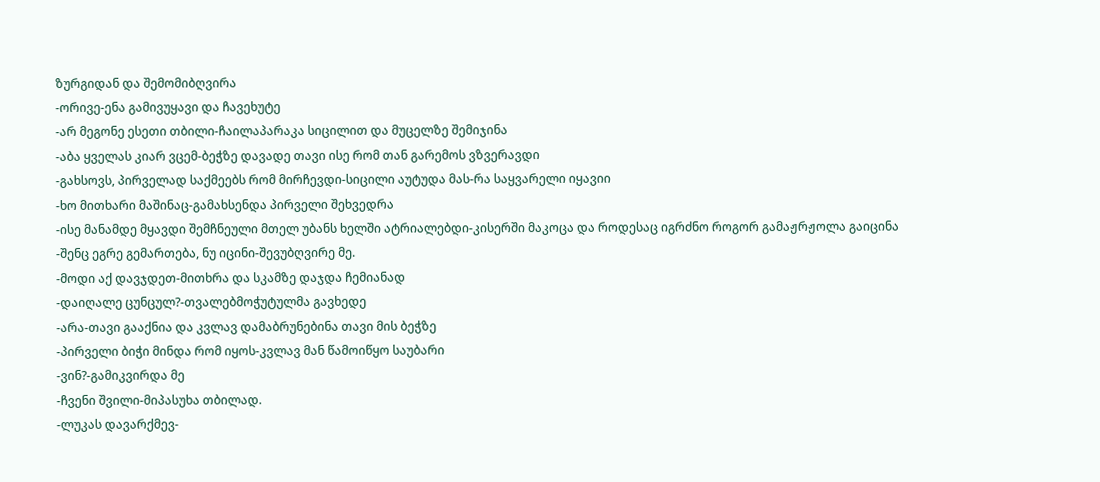ზურგიდან და შემომიბღვირა
-ორივე-ენა გამივუყავი და ჩავეხუტე
-არ მეგონე ესეთი თბილი-ჩაილაპარაკა სიცილით და მუცელზე შემიჯინა
-აბა ყველას კიარ ვცემ-ბეჭზე დავადე თავი ისე რომ თან გარემოს ვზვერავდი
-გახსოვს, პირველად საქმეებს რომ მირჩევდი-სიცილი აუტუდა მას-რა საყვარელი იყავიი
-ხო მითხარი მაშინაც-გამახსენდა პირველი შეხვედრა
-ისე მანამდე მყავდი შემჩნეული მთელ უბანს ხელში ატრიალებდი-კისერში მაკოცა და როდესაც იგრძნო როგორ გამაჟრჟოლა გაიცინა
-შენც ეგრე გემართება, ნუ იცინი-შევუბღვირე მე.
-მოდი აქ დავჯდეთ-მითხრა და სკამზე დაჯდა ჩემიანად
-დაიღალე ცუნცულ?-თვალებმოჭუტულმა გავხედე
-არა-თავი გააქნია და კვლავ დამაბრუნებინა თავი მის ბეჭზე
-პირველი ბიჭი მინდა რომ იყოს-კვლავ მან წამოიწყო საუბარი
-ვინ?-გამიკვირდა მე
-ჩვენი შვილი-მიპასუხა თბილად.
-ლუკას დავარქმევ-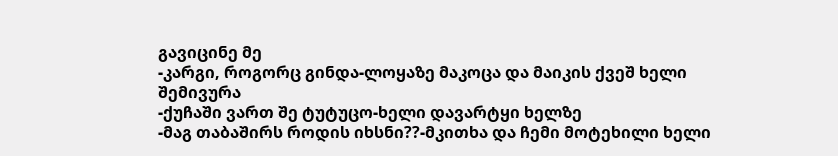გავიცინე მე
-კარგი, როგორც გინდა-ლოყაზე მაკოცა და მაიკის ქვეშ ხელი შემივურა
-ქუჩაში ვართ შე ტუტუცო-ხელი დავარტყი ხელზე
-მაგ თაბაშირს როდის იხსნი??-მკითხა და ჩემი მოტეხილი ხელი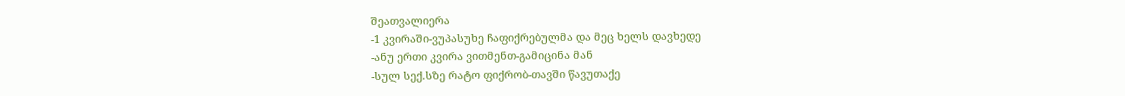შეათვალიერა
-1 კვირაში-ვუპასუხე ჩაფიქრებულმა და მეც ხელს დავხედე
-ანუ ერთი კვირა ვითმენთ-გამიცინა მან
-სულ სექ.სზე რატო ფიქრობ-თავში წავუთაქე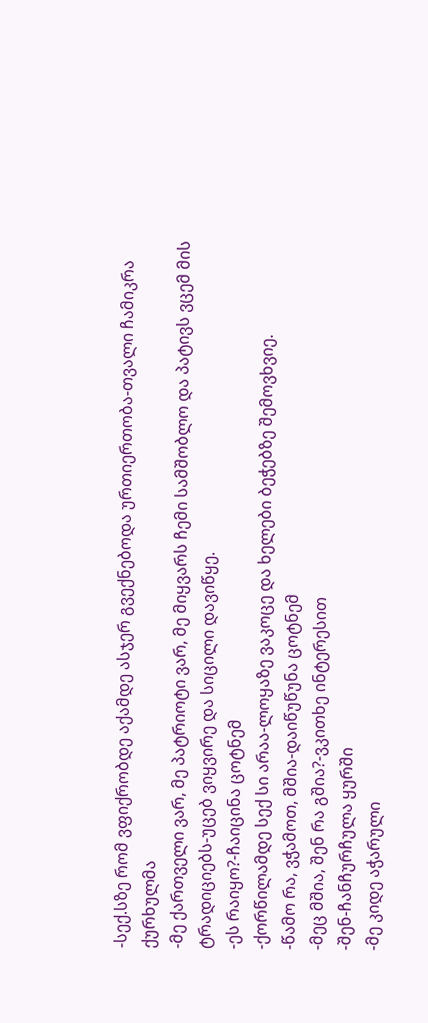-სექ.სზე რომ ვფიქრობდე აქამდე ასჯერ გვექნებოდა ურთიერთობა-თვალი ჩამიკრა ქურხულმა
-მე ქართველი ვარ, მე პატრიოტი ვარ, მე მიყვარს ჩემი სამშობლო და პატივს ვცემ მის ტრადიციებს-უცებ ვიყვირე და სიცილი დავიწყე.
-ეს რაიყო?-ჩაიცინა ცოტნემ
-ქორწილამდე სექ სი არაა-ლოყაზე ვაკოცე და ხელები ბეჭებზე შემოვხვიე.
-წამო რა, ვჭამოთ, მშია-დაიწუწუნა ცოტნემ
-მეც მშია, შენ რა გშია?-ვკითხე ინტერესით
-შენ-ჩანჩურჩულა ყურში
-მე კიდე აჭარული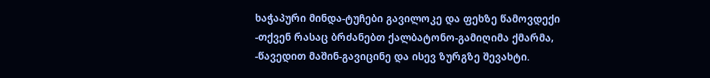ხაჭაპური მინდა-ტუჩები გავილოკე და ფეხზე წამოვდექი
-თქვენ რასაც ბრძანებთ ქალბატონო-გამიღიმა ქმარმა,
-წავედით მაშინ-გავიცინე და ისევ ზურგზე შევახტი.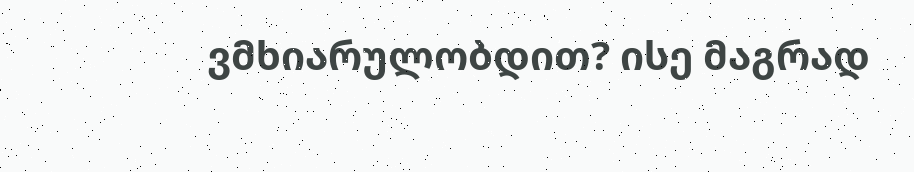ვმხიარულობდით? ისე მაგრად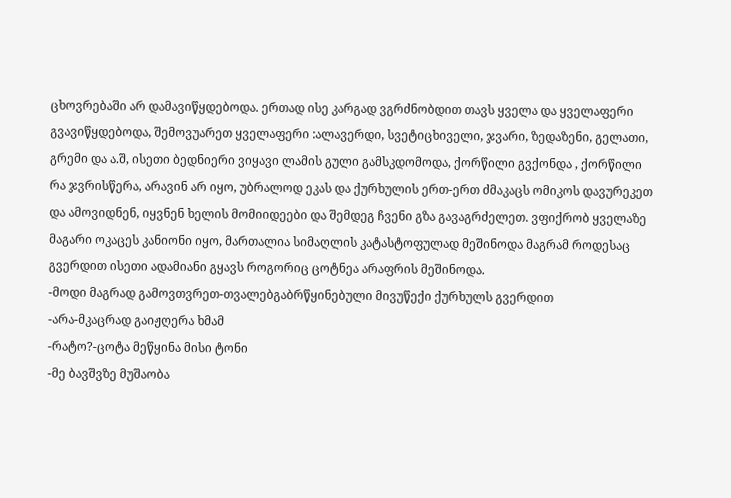ცხოვრებაში არ დამავიწყდებოდა. ერთად ისე კარგად ვგრძნობდით თავს ყველა და ყველაფერი გვავიწყდებოდა, შემოვუარეთ ყველაფერი :ალავერდი, სვეტიცხიველი, ჯვარი, ზედაზენი, გელათი, გრემი და ა.შ, ისეთი ბედნიერი ვიყავი ლამის გული გამსკდომოდა, ქორწილი გვქონდა , ქორწილი რა ჯვრისწერა, არავინ არ იყო, უბრალოდ ეკას და ქურხულის ერთ-ერთ ძმაკაცს ომიკოს დავურეკეთ და ამოვიდნენ, იყვნენ ხელის მომიიდეები და შემდეგ ჩვენი გზა გავაგრძელეთ. ვფიქრობ ყველაზე მაგარი ოკაცეს კანიონი იყო, მართალია სიმაღლის კატასტოფულად მეშინოდა მაგრამ როდესაც გვერდით ისეთი ადამიანი გყავს როგორიც ცოტნეა არაფრის მეშინოდა.
-მოდი მაგრად გამოვთვრეთ-თვალებგაბრწყინებული მივუწექი ქურხულს გვერდით
-არა-მკაცრად გაიჟღერა ხმამ
-რატო?-ცოტა მეწყინა მისი ტონი
-მე ბავშვზე მუშაობა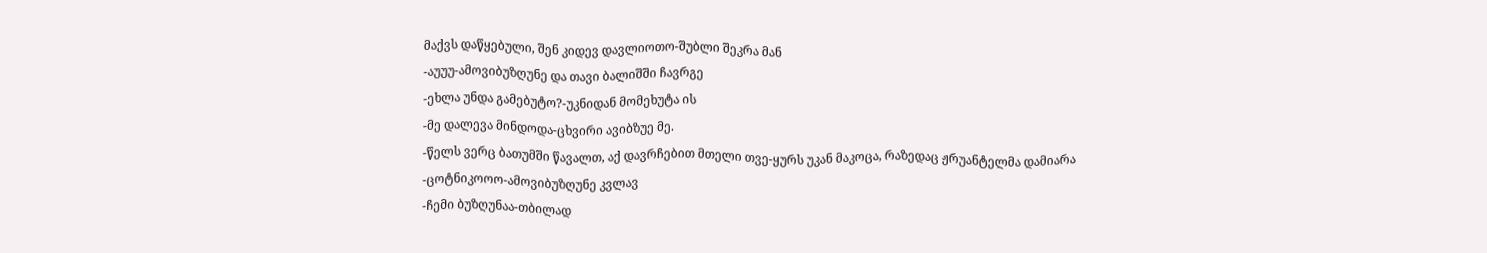მაქვს დაწყებული, შენ კიდევ დავლიოთო-შუბლი შეკრა მან
-აუუუ-ამოვიბუზღუნე და თავი ბალიშში ჩავრგე
-ეხლა უნდა გამებუტო?-უკნიდან მომეხუტა ის
-მე დალევა მინდოდა-ცხვირი ავიბზუე მე.
-წელს ვერც ბათუმში წავალთ, აქ დავრჩებით მთელი თვე-ყურს უკან მაკოცა, რაზედაც ჟრუანტელმა დამიარა
-ცოტნიკოოო-ამოვიბუზღუნე კვლავ
-ჩემი ბუზღუნაა-თბილად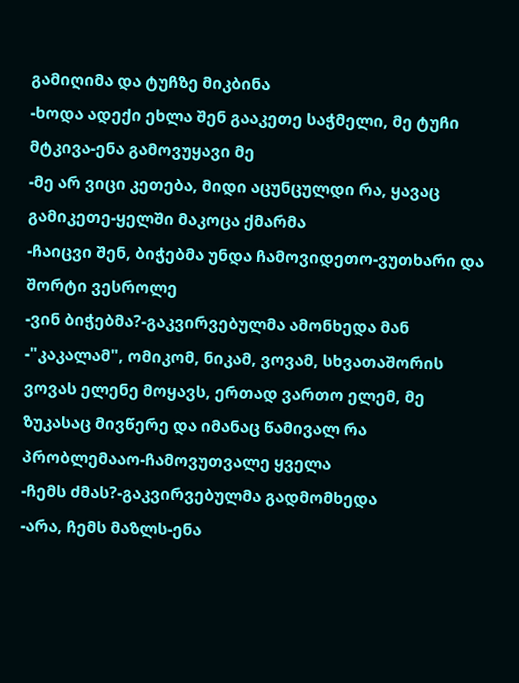გამიღიმა და ტუჩზე მიკბინა
-ხოდა ადექი ეხლა შენ გააკეთე საჭმელი, მე ტუჩი მტკივა-ენა გამოვუყავი მე
-მე არ ვიცი კეთება, მიდი აცუნცულდი რა, ყავაც გამიკეთე-ყელში მაკოცა ქმარმა
-ჩაიცვი შენ, ბიჭებმა უნდა ჩამოვიდეთო-ვუთხარი და შორტი ვესროლე
-ვინ ბიჭებმა?-გაკვირვებულმა ამონხედა მან
-"კაკალამ", ომიკომ, ნიკამ, ვოვამ, სხვათაშორის ვოვას ელენე მოყავს, ერთად ვართო ელემ, მე ზუკასაც მივწერე და იმანაც წამივალ რა პრობლემააო-ჩამოვუთვალე ყველა
-ჩემს ძმას?-გაკვირვებულმა გადმომხედა
-არა, ჩემს მაზლს-ენა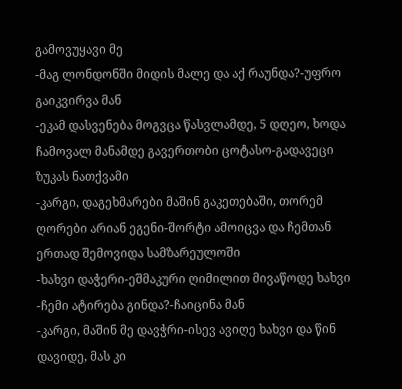გამოვუყავი მე
-მაგ ლონდონში მიდის მალე და აქ რაუნდა?-უფრო გაიკვირვა მან
-ეკამ დასვენება მოგვცა წასვლამდე, 5 დღეო, ხოდა ჩამოვალ მანამდე გავერთობი ცოტასო-გადავეცი ზუკას ნათქვამი
-კარგი, დაგეხმარები მაშინ გაკეთებაში, თორემ ღორები არიან ეგენი-შორტი ამოიცვა და ჩემთან ერთად შემოვიდა სამზარეულოში
-ხახვი დაჭერი-ეშმაკური ღიმილით მივაწოდე ხახვი
-ჩემი ატირება გინდა?-ჩაიცინა მან
-კარგი, მაშინ მე დავჭრი-ისევ ავიღე ხახვი და წინ დავიდე, მას კი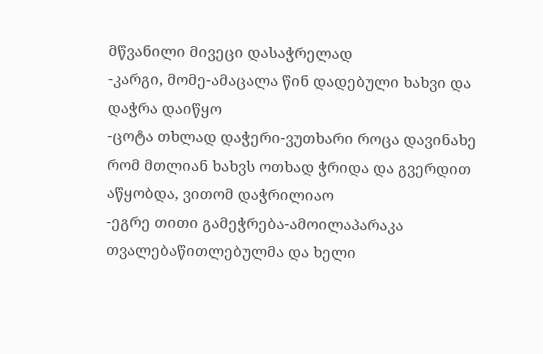მწვანილი მივეცი დასაჭრელად
-კარგი, მომე-ამაცალა წინ დადებული ხახვი და დაჭრა დაიწყო
-ცოტა თხლად დაჭერი-ვუთხარი როცა დავინახე რომ მთლიან ხახვს ოთხად ჭრიდა და გვერდით აწყობდა, ვითომ დაჭრილიაო
-ეგრე თითი გამეჭრება-ამოილაპარაკა თვალებაწითლებულმა და ხელი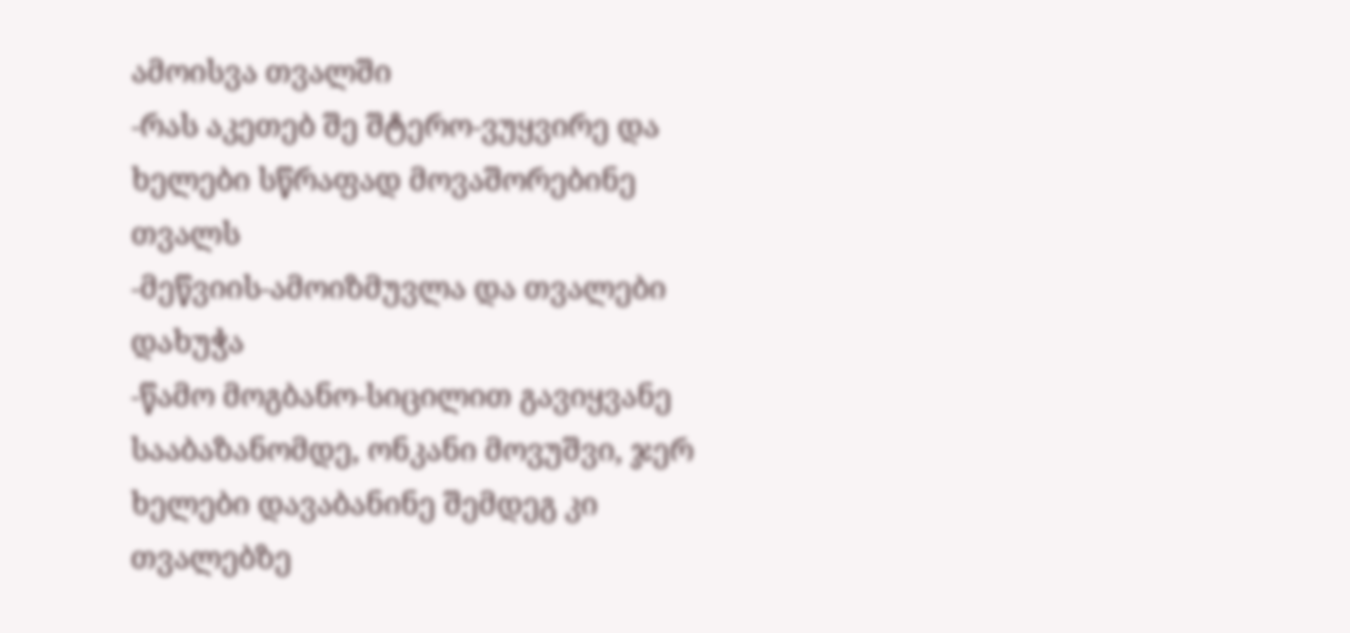ამოისვა თვალში
-რას აკეთებ შე შტერო-ვუყვირე და ხელები სწრაფად მოვაშორებინე თვალს
-მეწვიის-ამოიზმუვლა და თვალები დახუჭა
-წამო მოგბანო-სიცილით გავიყვანე სააბაზანომდე, ონკანი მოვუშვი, ჯერ ხელები დავაბანინე შემდეგ კი თვალებზე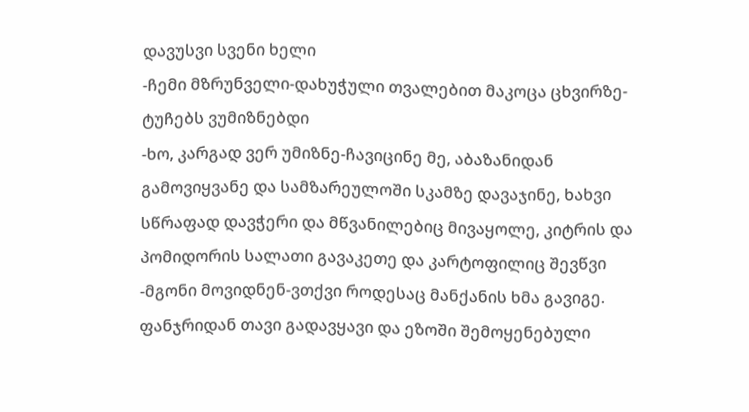დავუსვი სვენი ხელი
-ჩემი მზრუნველი-დახუჭული თვალებით მაკოცა ცხვირზე- ტუჩებს ვუმიზნებდი
-ხო, კარგად ვერ უმიზნე-ჩავიცინე მე, აბაზანიდან გამოვიყვანე და სამზარეულოში სკამზე დავაჯინე, ხახვი სწრაფად დავჭერი და მწვანილებიც მივაყოლე, კიტრის და პომიდორის სალათი გავაკეთე და კარტოფილიც შევწვი
-მგონი მოვიდნენ-ვთქვი როდესაც მანქანის ხმა გავიგე. ფანჯრიდან თავი გადავყავი და ეზოში შემოყენებული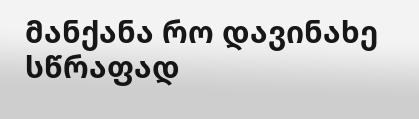მანქანა რო დავინახე სწრაფად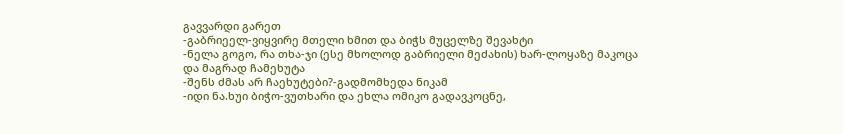გავვარდი გარეთ
-გაბრიეელ-ვიყვირე მთელი ხმით და ბიჭს მუცელზე შევახტი
-ნელა გოგო, რა თხა-ჯი (ესე მხოლოდ გაბრიელი მეძახის) ხარ-ლოყაზე მაკოცა და მაგრად ჩამეხუტა
-შენს ძმას არ ჩაეხუტები?-გადმომხედა ნიკამ
-იდი ნა.ხუი ბიჭო-ვუთხარი და ეხლა ომიკო გადავკოცნე,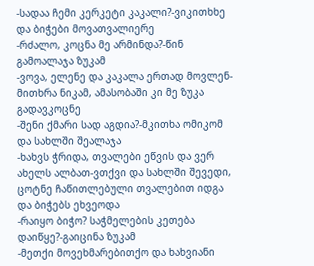-სადაა ჩემი კერკეტი კაკალი?-ვიკითხხე და ბიჭები მოვათვალიერე
-რძალო, კოცნა მე არმინდა?-წინ გამოალაჯა ზუკამ
-ვოვა, ელენე და კაკალა ერთად მოვლენ-მითხრა ნიკამ, ამასობაში კი მე ზუკა გადავკოცნე
-შენი ქმარი სად აგდია?-მკითხა ომიკომ და სახლში შეალაჯა
-ხახვს ჭრიდა, თვალები ეწვის და ვერ ახელს ალბათ-ვთქვი და სახლში შევედი, ცოტნე ჩაწითლებული თვალებით იდგა და ბიჭებს ეხვეოდა
-რაიყო ბიჭო? საჭმელების კეთება დაიწყე?-გაიცინა ზუკამ
-მეთქი მოვეხმარებითქო და ხახვიანი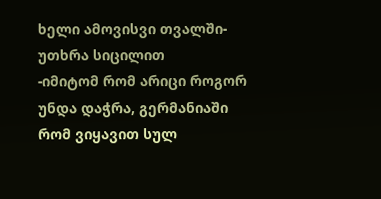ხელი ამოვისვი თვალში-უთხრა სიცილით
-იმიტომ რომ არიცი როგორ უნდა დაჭრა, გერმანიაში რომ ვიყავით სულ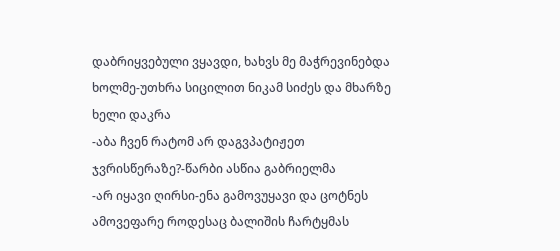დაბრიყვებული ვყავდი, ხახვს მე მაჭრევინებდა ხოლმე-უთხრა სიცილით ნიკამ სიძეს და მხარზე ხელი დაკრა
-აბა ჩვენ რატომ არ დაგვპატიჟეთ ჯვრისწერაზე?-წარბი ასწია გაბრიელმა
-არ იყავი ღირსი-ენა გამოვუყავი და ცოტნეს ამოვეფარე როდესაც ბალიშის ჩარტყმას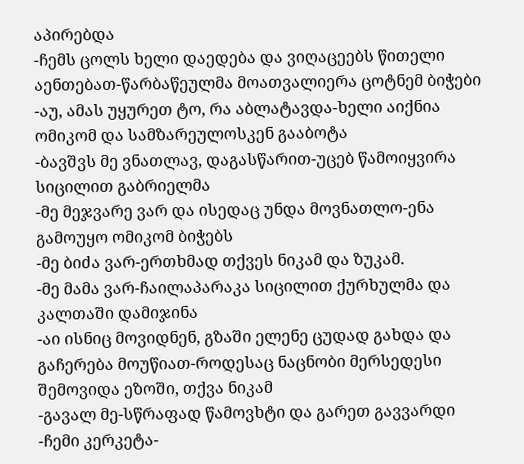აპირებდა
-ჩემს ცოლს ხელი დაედება და ვიღაცეებს წითელი აენთებათ-წარბაწეულმა მოათვალიერა ცოტნემ ბიჭები
-აუ, ამას უყურეთ ტო, რა აბლატავდა-ხელი აიქნია ომიკომ და სამზარეულოსკენ გააბოტა
-ბავშვს მე ვნათლავ, დაგასწარით-უცებ წამოიყვირა სიცილით გაბრიელმა
-მე მეჯვარე ვარ და ისედაც უნდა მოვნათლო-ენა გამოუყო ომიკომ ბიჭებს
-მე ბიძა ვარ-ერთხმად თქვეს ნიკამ და ზუკამ.
-მე მამა ვარ-ჩაილაპარაკა სიცილით ქურხულმა და კალთაში დამიჯინა
-აი ისნიც მოვიდნენ, გზაში ელენე ცუდად გახდა და გაჩერება მოუწიათ-როდესაც ნაცნობი მერსედესი შემოვიდა ეზოში, თქვა ნიკამ
-გავალ მე-სწრაფად წამოვხტი და გარეთ გავვარდი
-ჩემი კერკეტა-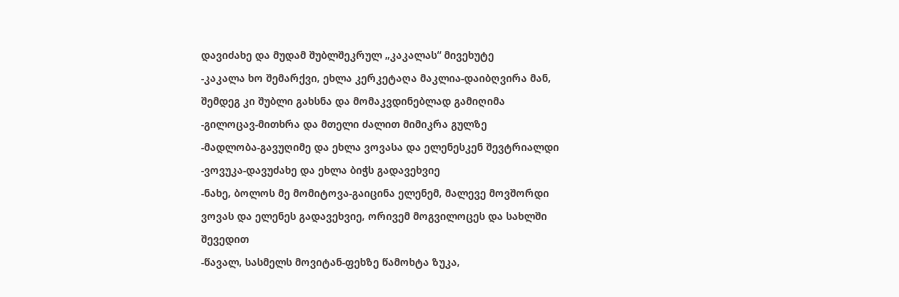დავიძახე და მუდამ შუბლშეკრულ „კაკალას“ მივეხუტე
-კაკალა ხო შემარქვი, ეხლა კერკეტაღა მაკლია-დაიბღვირა მან, შემდეგ კი შუბლი გახსნა და მომაკვდინებლად გამიღიმა
-გილოცავ-მითხრა და მთელი ძალით მიმიკრა გულზე
-მადლობა-გავუღიმე და ეხლა ვოვასა და ელენესკენ შევტრიალდი
-ვოვუკა-დავუძახე და ეხლა ბიჭს გადავეხვიე
-ნახე, ბოლოს მე მომიტოვა-გაიცინა ელენემ, მალევე მოვშორდი ვოვას და ელენეს გადავეხვიე, ორივემ მოგვილოცეს და სახლში შევედით
-წავალ, სასმელს მოვიტან-ფეხზე წამოხტა ზუკა,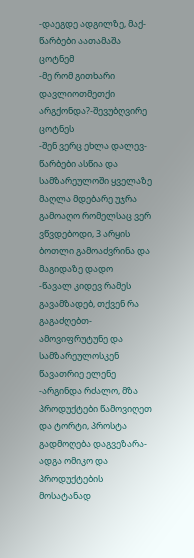-დაეგდე ადგილზე, მაქ-წარბები აათამაშა ცოტნემ
-მე რომ გითხარი დავლიოთმეთქი არგქონდა?-შევუბღვირე ცოტნეს
-შენ ვერც ეხლა დალევ-წარბები ასწია და სამზარეულოში ყველაზე მაღლა მდებარე უჯრა გამოაღო რომელსაც ვერ ვწვდებოდი, 3 არყის ბოთლი გამოაძვრინა და მაგიდაზე დადო
-წავალ კიდევ რამეს გავამზადებ, თქვენ რა გაგაძღებთ-ამოვიფრუტუნე და სამზარეულოსკენ წავათრიე ელენე
-არგინდა რძალო, მზა პროდუქტები წამოვიღეთ და ტორტი, პროსტა გადმოღება დაგვეზარა-ადგა ომიკო და პროდუქტების მოსატანად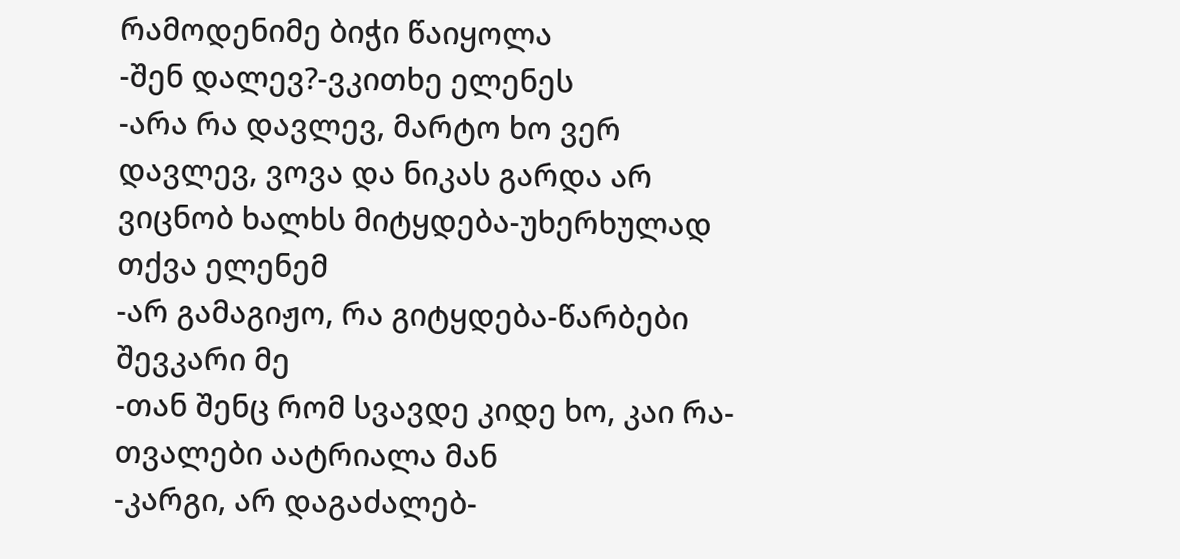რამოდენიმე ბიჭი წაიყოლა
-შენ დალევ?-ვკითხე ელენეს
-არა რა დავლევ, მარტო ხო ვერ დავლევ, ვოვა და ნიკას გარდა არ ვიცნობ ხალხს მიტყდება-უხერხულად თქვა ელენემ
-არ გამაგიჟო, რა გიტყდება-წარბები შევკარი მე
-თან შენც რომ სვავდე კიდე ხო, კაი რა-თვალები აატრიალა მან
-კარგი, არ დაგაძალებ-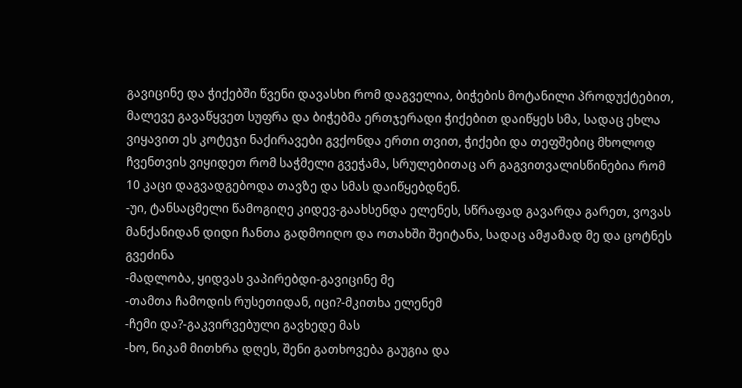გავიცინე და ჭიქებში წვენი დავასხი რომ დაგველია, ბიჭების მოტანილი პროდუქტებით, მალევე გავაწყვეთ სუფრა და ბიჭებმა ერთჯერადი ჭიქებით დაიწყეს სმა, სადაც ეხლა ვიყავით ეს კოტეჯი ნაქირავები გვქონდა ერთი თვით, ჭიქები და თეფშებიც მხოლოდ ჩვენთვის ვიყიდეთ რომ საჭმელი გვეჭამა, სრულებითაც არ გაგვითვალისწინებია რომ 10 კაცი დაგვადგებოდა თავზე და სმას დაიწყებდნენ.
-უი, ტანსაცმელი წამოგიღე კიდევ-გაახსენდა ელენეს, სწრაფად გავარდა გარეთ, ვოვას მანქანიდან დიდი ჩანთა გადმოიღო და ოთახში შეიტანა, სადაც ამჟამად მე და ცოტნეს გვეძინა
-მადლობა, ყიდვას ვაპირებდი-გავიცინე მე
-თამთა ჩამოდის რუსეთიდან, იცი?-მკითხა ელენემ
-ჩემი და?-გაკვირვებული გავხედე მას
-ხო, ნიკამ მითხრა დღეს, შენი გათხოვება გაუგია და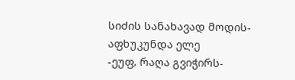სიძის სანახავად მოდის-აფხუკუნდა ელე
-ეუფ, რაღა გვიჭირს-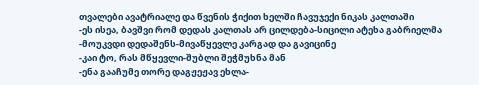თვალები ავატრიალე და წვენის ჭიქით ხელში ჩავუჯექი ნიკას კალთაში
-ეს ისეა, ბავშვი რომ დედას კალთას არ ცილდება-სიცილი ატეხა გაბრიელმა
-მოუკვდი დედაშენს-მივაწყევლე კარგად და გავიცინე
-კაი ტო, რას მწყევლი-შუბლი შეჭმუხნა მან
-ენა გააჩუმე თორე დაგჟეჟავ ეხლა-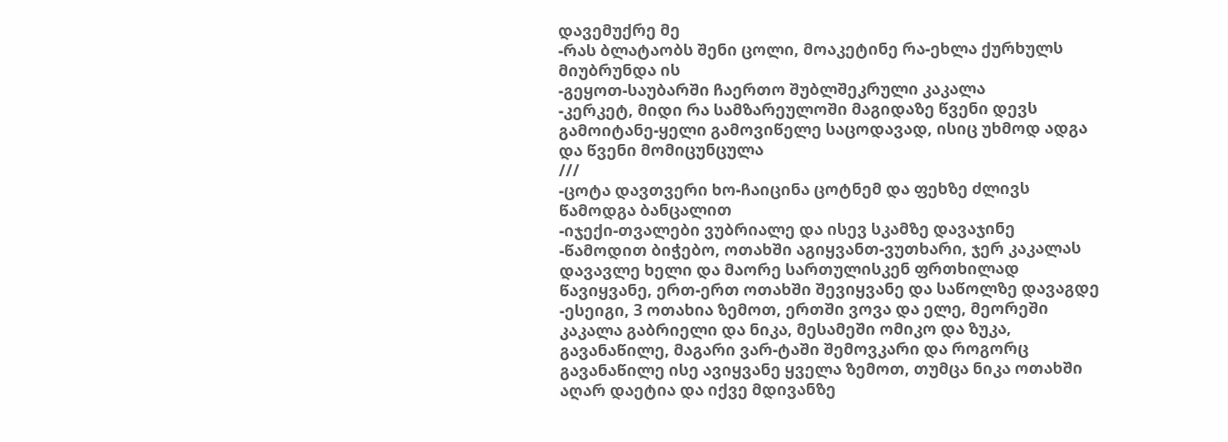დავემუქრე მე
-რას ბლატაობს შენი ცოლი, მოაკეტინე რა-ეხლა ქურხულს მიუბრუნდა ის
-გეყოთ-საუბარში ჩაერთო შუბლშეკრული კაკალა
-კერკეტ, მიდი რა სამზარეულოში მაგიდაზე წვენი დევს გამოიტანე-ყელი გამოვიწელე საცოდავად, ისიც უხმოდ ადგა და წვენი მომიცუნცულა
///
-ცოტა დავთვერი ხო-ჩაიცინა ცოტნემ და ფეხზე ძლივს წამოდგა ბანცალით
-იჯექი-თვალები ვუბრიალე და ისევ სკამზე დავაჯინე
-წამოდით ბიჭებო, ოთახში აგიყვანთ-ვუთხარი, ჯერ კაკალას დავავლე ხელი და მაორე სართულისკენ ფრთხილად წავიყვანე, ერთ-ერთ ოთახში შევიყვანე და საწოლზე დავაგდე
-ესეიგი, 3 ოთახია ზემოთ, ერთში ვოვა და ელე, მეორეში კაკალა გაბრიელი და ნიკა, მესამეში ომიკო და ზუკა, გავანაწილე, მაგარი ვარ-ტაში შემოვკარი და როგორც გავანაწილე ისე ავიყვანე ყველა ზემოთ, თუმცა ნიკა ოთახში აღარ დაეტია და იქვე მდივანზე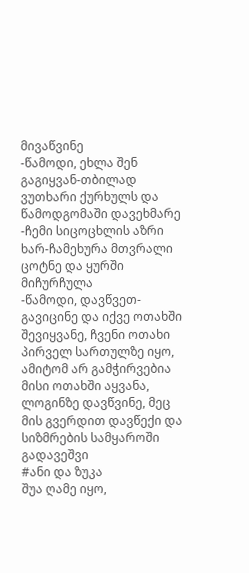მივაწვინე
-წამოდი, ეხლა შენ გაგიყვან-თბილად ვუთხარი ქურხულს და წამოდგომაში დავეხმარე
-ჩემი სიცოცხლის აზრი ხარ-ჩამეხურა მთვრალი ცოტნე და ყურში მიჩურჩულა
-წამოდი, დავწვეთ-გავიცინე და იქვე ოთახში შევიყვანე, ჩვენი ოთახი პირველ სართულზე იყო, ამიტომ არ გამჭირვებია მისი ოთახში აყვანა, ლოგინზე დავწვინე, მეც მის გვერდით დავწექი და სიზმრების სამყაროში გადავეშვი
#ანი და ზუკა
შუა ღამე იყო,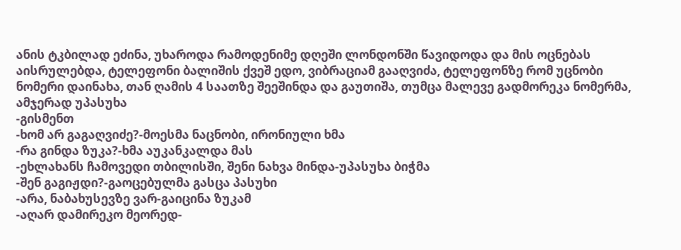ანის ტკბილად ეძინა, უხაროდა რამოდენიმე დღეში ლონდონში წავიდოდა და მის ოცნებას აისრულებდა, ტელეფონი ბალიშის ქვეშ ედო, ვიბრაციამ გააღვიძა, ტელეფონზე რომ უცნობი ნომერი დაინახა, თან ღამის 4 საათზე შეეშინდა და გაუთიშა, თუმცა მალევე გადმორეკა ნომერმა, ამჯერად უპასუხა
-გისმენთ
-ხომ არ გაგაღვიძე?-მოესმა ნაცნობი, ირონიული ხმა
-რა გინდა ზუკა?-ხმა აუკანკალდა მას
-ეხლახანს ჩამოვედი თბილისში, შენი ნახვა მინდა-უპასუხა ბიჭმა
-შენ გაგიჟდი?-გაოცებულმა გასცა პასუხი
-არა, ნაბახუსევზე ვარ-გაიცინა ზუკამ
-აღარ დამირეკო მეორედ-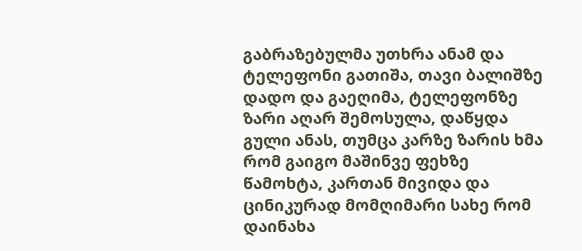გაბრაზებულმა უთხრა ანამ და ტელეფონი გათიშა, თავი ბალიშზე დადო და გაეღიმა, ტელეფონზე ზარი აღარ შემოსულა, დაწყდა გული ანას, თუმცა კარზე ზარის ხმა რომ გაიგო მაშინვე ფეხზე წამოხტა, კართან მივიდა და ცინიკურად მომღიმარი სახე რომ დაინახა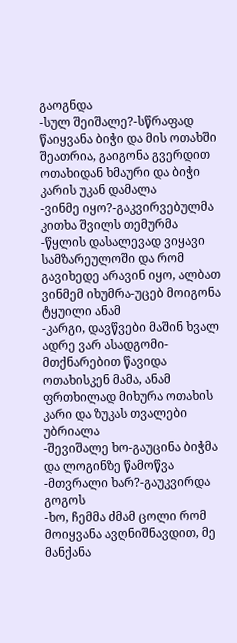გაოგნდა
-სულ შეიშალე?-სწრაფად წაიყვანა ბიჭი და მის ოთახში შეათრია, გაიგონა გვერდით ოთახიდან ხმაური და ბიჭი კარის უკან დამალა
-ვინმე იყო?-გაკვირვებულმა კითხა შვილს თემურმა
-წყლის დასალევად ვიყავი სამზარეულოში და რომ გავიხედე არავინ იყო, ალბათ ვინმემ იხუმრა-უცებ მოიგონა ტყუილი ანამ
-კარგი, დავწვები მაშინ ხვალ ადრე ვარ ასადგომი-მთქნარებით წავიდა ოთახისკენ მამა, ანამ ფრთხილად მიხურა ოთახის კარი და ზუკას თვალები უბრიალა
-შევიშალე ხო-გაუცინა ბიჭმა და ლოგინზე წამოწვა
-მთვრალი ხარ?-გაუკვირდა გოგოს
-ხო, ჩემმა ძმამ ცოლი რომ მოიყვანა ავღნიშნავდით, მე მანქანა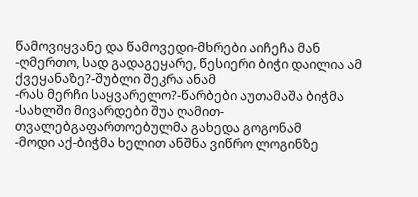წამოვიყვანე და წამოვედი-მხრები აიჩეჩა მან
-ღმერთო, სად გადაგეყარე, წესიერი ბიჭი დაილია ამ ქვეყანაზე?-შუბლი შეკრა ანამ
-რას მერჩი საყვარელო?-წარბები აუთამაშა ბიჭმა
-სახლში მივარდები შუა ღამით-თვალებგაფართოებულმა გახედა გოგონამ
-მოდი აქ-ბიჭმა ხელით ანშნა ვიწრო ლოგინზე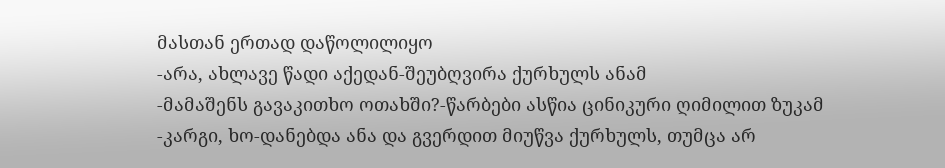მასთან ერთად დაწოლილიყო
-არა, ახლავე წადი აქედან-შეუბღვირა ქურხულს ანამ
-მამაშენს გავაკითხო ოთახში?-წარბები ასწია ცინიკური ღიმილით ზუკამ
-კარგი, ხო-დანებდა ანა და გვერდით მიუწვა ქურხულს, თუმცა არ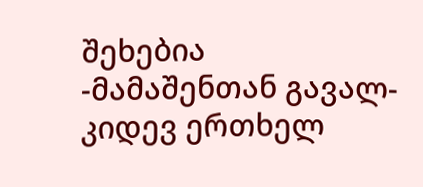შეხებია
-მამაშენთან გავალ-კიდევ ერთხელ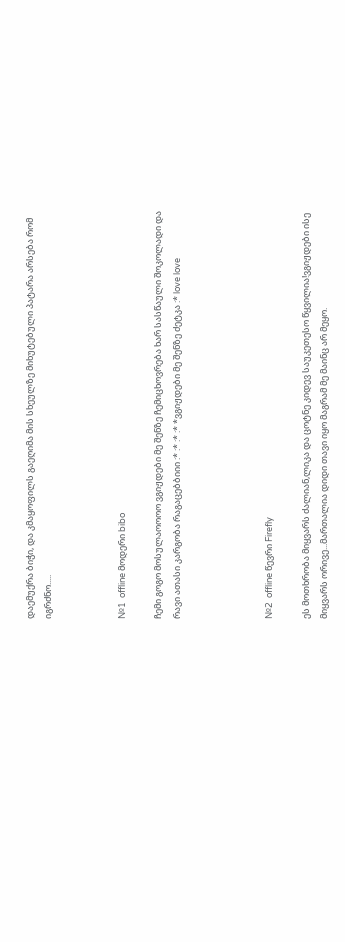დაემუქრა ბიჭი, და კმაყოფილს გაეღიმა მის სხეულზე მიხუტებული პატარა არსება რომ იგრძნო.....



№1  offline მოდერი bibo

ჩემი გოგო მოსულაოოოო ვგიჟდები მე შენზე ჩემიცხოვრება ხარ სასწაული შოკოლადი და რავი ათასი კარგობა რაგაცებბიიი :* :* :* :* *ვგიჟდები მე შენზე ძეტკა :* love love




№2  offline წევრი Firefly

ეს მოთხრობა მიყვარს ძალიან,ლიკა და ცოტნე კიდევ საუკეთესო წყვილია!ვგიჟდები ისე მიყვარს ორივე...მართალია დიდი თავი იყო მაგრამ მე მაინც არ მეყო.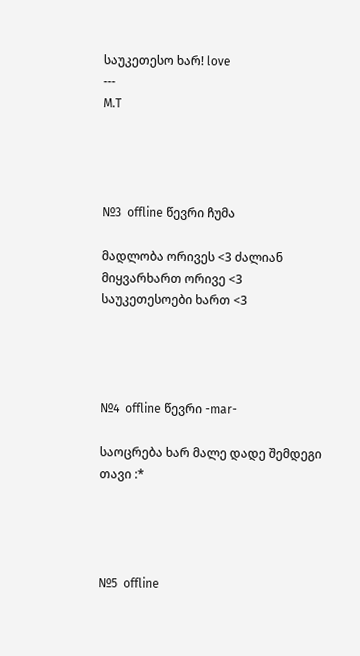საუკეთესო ხარ! love
---
M.T




№3  offline წევრი ჩუმა

მადლობა ორივეს <3 ძალიან მიყვარხართ ორივე <3 საუკეთესოები ხართ <3




№4  offline წევრი -mar-

საოცრება ხარ მალე დადე შემდეგი თავი :*




№5  offline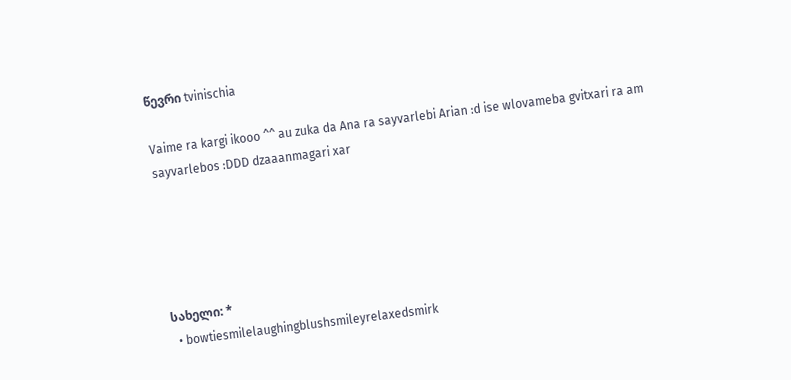წევრი tvinischia

Vaime ra kargi ikooo ^^ au zuka da Ana ra sayvarlebi Arian :d ise wlovameba gvitxari ra am sayvarlebos :DDD dzaaanmagari xar





სახელი: *
  • bowtiesmilelaughingblushsmileyrelaxedsmirk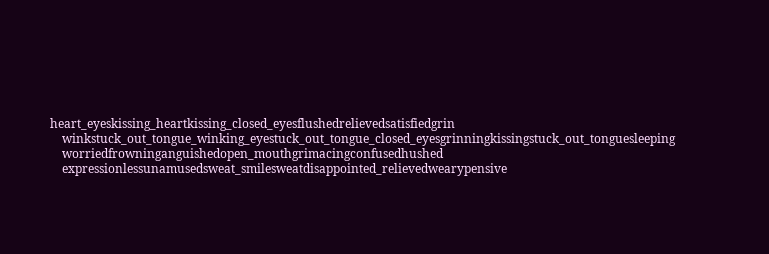heart_eyeskissing_heartkissing_closed_eyesflushedrelievedsatisfiedgrin
    winkstuck_out_tongue_winking_eyestuck_out_tongue_closed_eyesgrinningkissingstuck_out_tonguesleeping
    worriedfrowninganguishedopen_mouthgrimacingconfusedhushed
    expressionlessunamusedsweat_smilesweatdisappointed_relievedwearypensive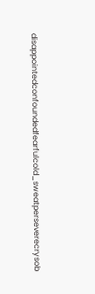disappointedconfoundedfearfulcold_sweatperseverecrysob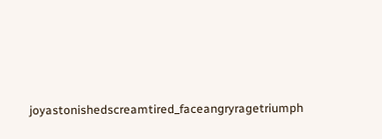joyastonishedscreamtired_faceangryragetriumph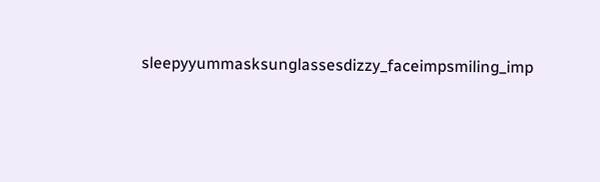sleepyyummasksunglassesdizzy_faceimpsmiling_imp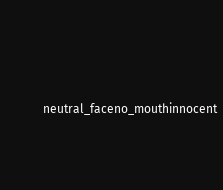neutral_faceno_mouthinnocent